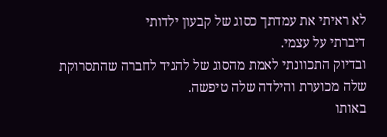לא ראיתי את עמדתך כסוג של קבעון ילדותי
דיברתי על עצמי.
ובדיוק התכוונתי לאמת מהסוג של להגיד לחברה שהתסרוקת שלה מכוערת והילדה שלה טיפשה.
באותו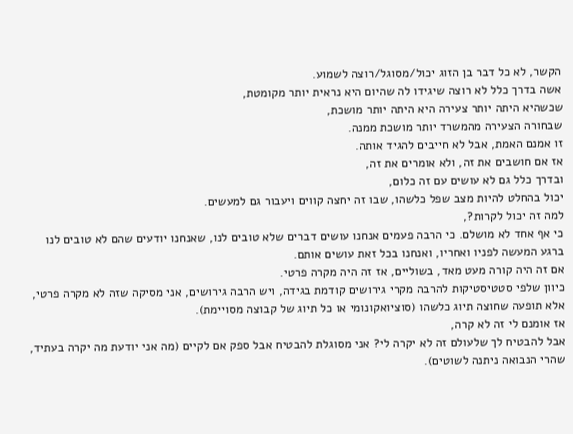הקשר, לא כל דבר בן הזוג יכול/מסוגל/רוצה לשמוע.
אשה בדרך כלל לא רוצה שיגידו לה שהיום היא נראית יותר מקומטת,
שכשהיא היתה יותר צעירה היא היתה יותר מושכת,
שבחורה הצעירה מהמשרד יותר מושכת ממנה.
זו אמנם האמת, אבל לא חייבים להגיד אותה.
אז אם חושבים את זה, ולא אומרים את זה,
ובדרך כלל גם לא עושים עם זה כלום,
יכול בהחלט להיות מצב שפל כלשהו, שבו זה יחצה קווים ויעבור גם למעשים.
למה זה יכול לקרות?,
כי אף אחד לא מושלם. כי הרבה פעמים אנחנו עושים דברים שלא טובים לנו, שאנחנו יודעים שהם לא טובים לנו ברגע המעשה לפניו ואחריו, ואנחנו בכל זאת עושים אותם.
אם זה היה קורה מעט מאד, בשוליים, אז זה היה מקרה פרטי.
כיוון שלפי סטטיסטיקות להרבה מקרי גירושים קודמת בגידה, ויש הרבה גירושים, אני מסיקה שזה לא מקרה פרטי, אלא תופעה שחוצה תיוג כלשהו (סוציואקונומי או כל תיוג של קבוצה מסויימת).
אז אומנם לי זה לא קרה,
אבל להבטיח לך שלעולם זה לא יקרה לי? אני מסוגלת להבטיח אבל ספק אם לקיים (מה אני יודעת מה יקרה בעתיד, שהרי הנבואה ניתנה לשוטים).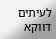לעיתים דווקא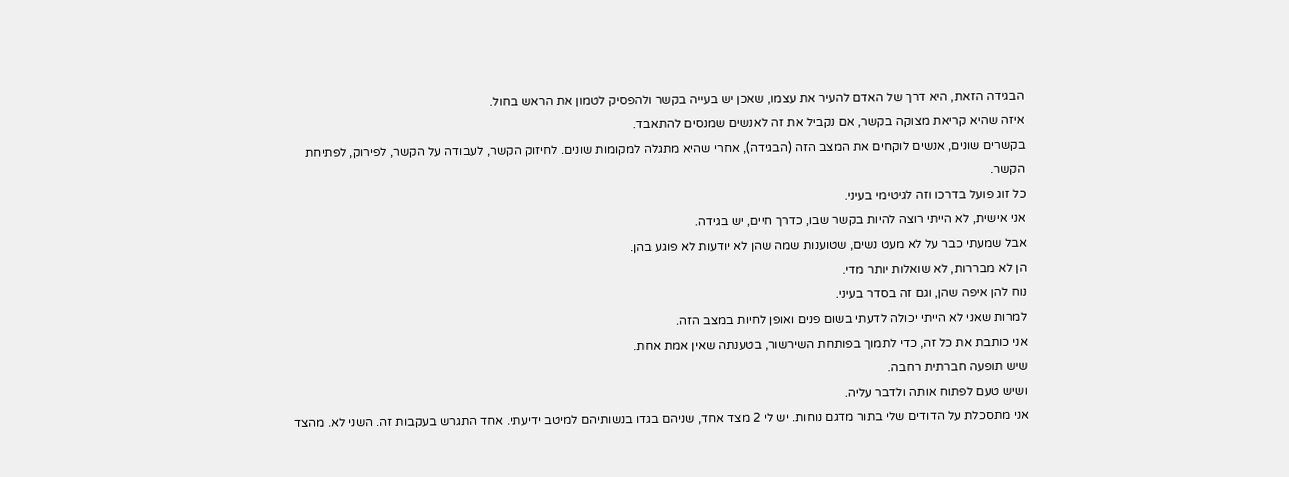הבגידה הזאת, היא דרך של האדם להעיר את עצמו, שאכן יש בעייה בקשר ולהפסיק לטמון את הראש בחול.
איזה שהיא קריאת מצוקה בקשר, אם נקביל את זה לאנשים שמנסים להתאבד.
בקשרים שונים, אנשים לוקחים את המצב הזה (הבגידה), אחרי שהיא מתגלה למקומות שונים. לחיזוק הקשר, לעבודה על הקשר, לפירוק, לפתיחת הקשר.
כל זוג פועל בדרכו וזה לגיטימי בעיני.
אני אישית, לא הייתי רוצה להיות בקשר שבו, כדרך חיים, יש בגידה.
אבל שמעתי כבר על לא מעט נשים, שטוענות שמה שהן לא יודעות לא פוגע בהן.
הן לא מבררות, לא שואלות יותר מדי.
נוח להן איפה שהן, וגם זה בסדר בעיני.
למרות שאני לא הייתי יכולה לדעתי בשום פנים ואופן לחיות במצב הזה.
אני כותבת את כל זה, כדי לתמוך בפותחת השירשור, בטענתה שאין אמת אחת.
שיש תופעה חברתית רחבה.
ושיש טעם לפתוח אותה ולדבר עליה.
אני מתסכלת על הדודים שלי בתור מדגם נוחות. יש לי 2 מצד אחד, שניהם בגדו בנשותיהם למיטב ידיעתי. אחד התגרש בעקבות זה. השני לא. מהצד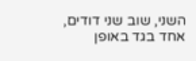השני, שוב שני דודים, אחד בגד באופן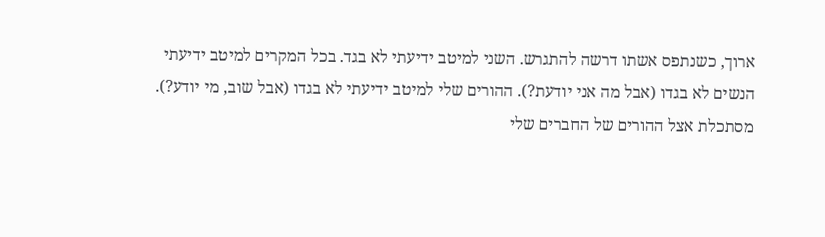ארוך, כשנתפס אשתו דרשה להתגרש. השני למיטב ידיעתי לא בגד. בכל המקרים למיטב ידיעתי הנשים לא בגדו (אבל מה אני יודעת?). ההורים שלי למיטב ידיעתי לא בגדו (אבל שוב, מי יודע?).
מסתכלת אצל ההורים של החברים שלי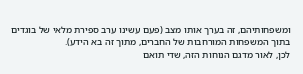ומשפחותיהם, זה בערך אותו מצב (פעם עשינו ערב ספירת מלאי של בוגדים בתוך המשפחות המורחבות של החברים, מתוך זה בא הידע).
לכן, לאור מדגם הנוחות הזה, שדי תואם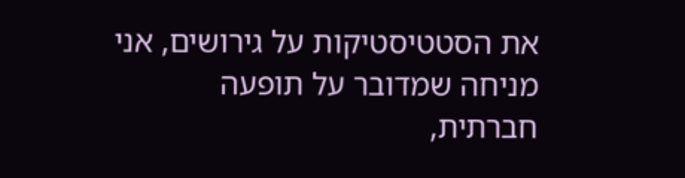את הסטטיסטיקות על גירושים, אני מניחה שמדובר על תופעה חברתית,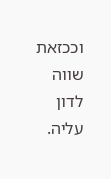וככזאת שווה לדון עליה.